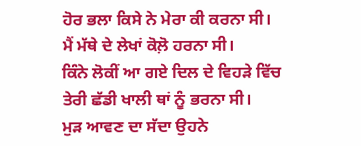ਹੋਰ ਭਲਾ ਕਿਸੇ ਨੇ ਮੇਰਾ ਕੀ ਕਰਨਾ ਸੀ।
ਮੈਂ ਮੱਥੇ ਦੇ ਲੇਖਾਂ ਕੋਲ਼ੋ ਹਰਨਾ ਸੀ।
ਕਿੰਨੇ ਲੋਕੀਂ ਆ ਗਏ ਦਿਲ ਦੇ ਵਿਹੜੇ ਵਿੱਚ
ਤੇਰੀ ਛੱਡੀ ਖਾਲੀ ਥਾਂ ਨੂੰ ਭਰਨਾ ਸੀ।
ਮੁੜ ਆਵਣ ਦਾ ਸੱਦਾ ਉਹਨੇ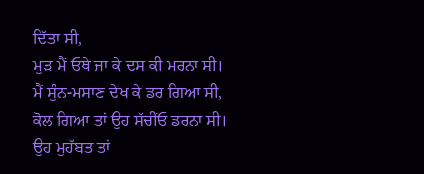ਦਿੱਤਾ ਸੀ,
ਮੁੜ ਮੈਂ ਓਥੇ ਜਾ ਕੇ ਦਸ ਕੀ ਮਰਨਾ ਸੀ।
ਮੈਂ ਸੁੰਨ-ਮਸਾਣ ਦੇਖ ਕੇ ਡਰ ਗਿਆ ਸੀ,
ਕੋਲ ਗਿਆ ਤਾਂ ਉਹ ਸੱਚੀਂਓ ਡਰਨਾ ਸੀ।
ਉਹ ਮੁਹੱਬਤ ਤਾਂ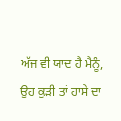ਅੱਜ ਵੀ ਯਾਦ ਹੈ ਮੈਨੂੰ,
ਉਹ ਕੁੜੀ ਤਾਂ ਹਾਸੇ ਦਾ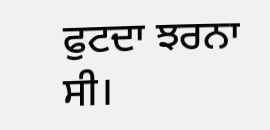ਫੁਟਦਾ ਝਰਨਾ ਸੀ।